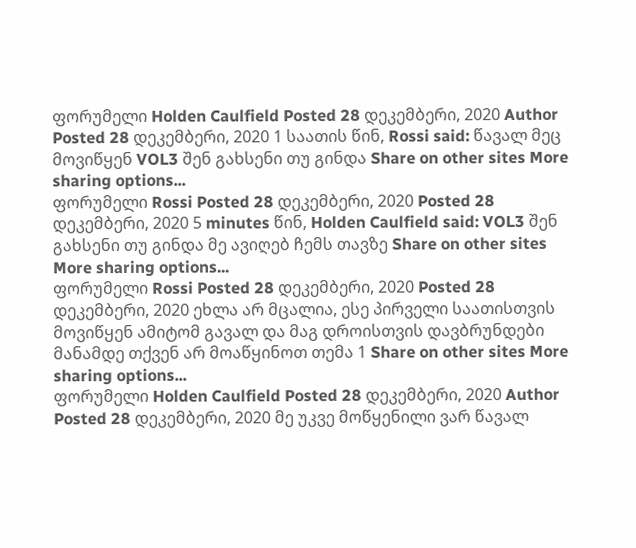ფორუმელი Holden Caulfield Posted 28 დეკემბერი, 2020 Author Posted 28 დეკემბერი, 2020 1 საათის წინ, Rossi said: წავალ მეც მოვიწყენ VOL3 შენ გახსენი თუ გინდა Share on other sites More sharing options...
ფორუმელი Rossi Posted 28 დეკემბერი, 2020 Posted 28 დეკემბერი, 2020 5 minutes წინ, Holden Caulfield said: VOL3 შენ გახსენი თუ გინდა მე ავიღებ ჩემს თავზე Share on other sites More sharing options...
ფორუმელი Rossi Posted 28 დეკემბერი, 2020 Posted 28 დეკემბერი, 2020 ეხლა არ მცალია, ესე პირველი საათისთვის მოვიწყენ ამიტომ გავალ და მაგ დროისთვის დავბრუნდები მანამდე თქვენ არ მოაწყინოთ თემა 1 Share on other sites More sharing options...
ფორუმელი Holden Caulfield Posted 28 დეკემბერი, 2020 Author Posted 28 დეკემბერი, 2020 მე უკვე მოწყენილი ვარ წავალ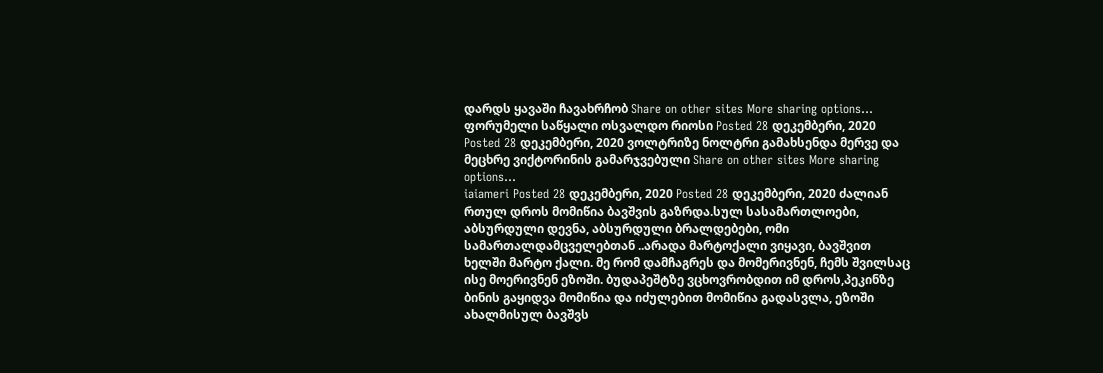დარდს ყავაში ჩავახრჩობ Share on other sites More sharing options...
ფორუმელი საწყალი ოსვალდო რიოსი Posted 28 დეკემბერი, 2020 Posted 28 დეკემბერი, 2020 ვოლტრიზე ნოლტრი გამახსენდა მერვე და მეცხრე ვიქტორინის გამარჯვებული Share on other sites More sharing options...
iaiameri Posted 28 დეკემბერი, 2020 Posted 28 დეკემბერი, 2020 ძალიან რთულ დროს მომიწია ბავშვის გაზრდა.სულ სასამართლოები, აბსურდული დევნა, აბსურდული ბრალდებები, ომი სამართალდამცველებთან ..არადა მარტოქალი ვიყავი, ბავშვით ხელში მარტო ქალი. მე რომ დამჩაგრეს და მომერივნენ, ჩემს შვილსაც ისე მოერივნენ ეზოში. ბუდაპეშტზე ვცხოვრობდით იმ დროს,პეკინზე ბინის გაყიდვა მომიწია და იძულებით მომიწია გადასვლა, ეზოში ახალმისულ ბავშვს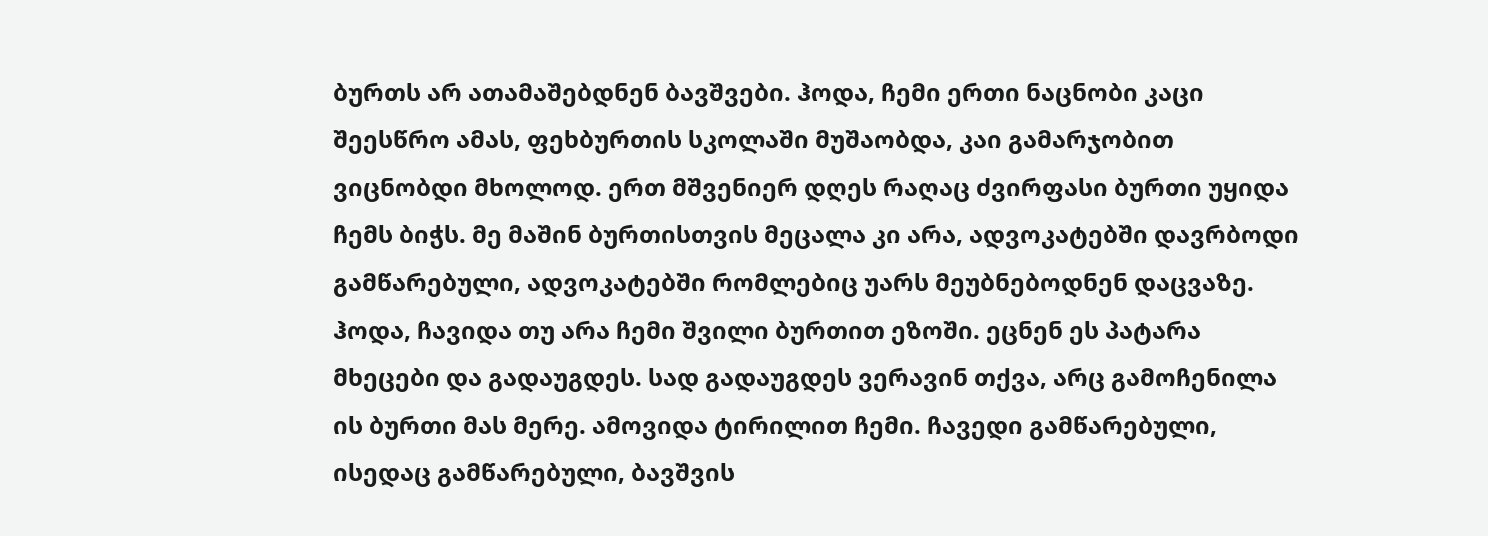ბურთს არ ათამაშებდნენ ბავშვები. ჰოდა, ჩემი ერთი ნაცნობი კაცი შეესწრო ამას, ფეხბურთის სკოლაში მუშაობდა, კაი გამარჯობით ვიცნობდი მხოლოდ. ერთ მშვენიერ დღეს რაღაც ძვირფასი ბურთი უყიდა ჩემს ბიჭს. მე მაშინ ბურთისთვის მეცალა კი არა, ადვოკატებში დავრბოდი გამწარებული, ადვოკატებში რომლებიც უარს მეუბნებოდნენ დაცვაზე. ჰოდა, ჩავიდა თუ არა ჩემი შვილი ბურთით ეზოში. ეცნენ ეს პატარა მხეცები და გადაუგდეს. სად გადაუგდეს ვერავინ თქვა, არც გამოჩენილა ის ბურთი მას მერე. ამოვიდა ტირილით ჩემი. ჩავედი გამწარებული, ისედაც გამწარებული, ბავშვის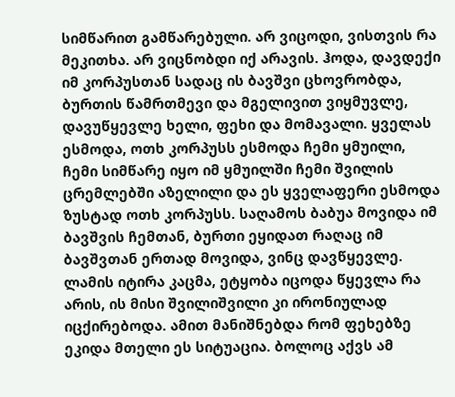სიმწარით გამწარებული. არ ვიცოდი, ვისთვის რა მეკითხა. არ ვიცნობდი იქ არავის. ჰოდა, დავდექი იმ კორპუსთან სადაც ის ბავშვი ცხოვრობდა, ბურთის წამრთმევი და მგელივით ვიყმუვლე, დავუწყევლე ხელი, ფეხი და მომავალი. ყველას ესმოდა, ოთხ კორპუსს ესმოდა ჩემი ყმუილი, ჩემი სიმწარე იყო იმ ყმუილში ჩემი შვილის ცრემლებში აზელილი და ეს ყველაფერი ესმოდა ზუსტად ოთხ კორპუსს. საღამოს ბაბუა მოვიდა იმ ბავშვის ჩემთან, ბურთი ეყიდათ რაღაც იმ ბავშვთან ერთად მოვიდა, ვინც დავწყევლე. ლამის იტირა კაცმა, ეტყობა იცოდა წყევლა რა არის, ის მისი შვილიშვილი კი ირონიულად იცქირებოდა. ამით მანიშნებდა რომ ფეხებზე ეკიდა მთელი ეს სიტუაცია. ბოლოც აქვს ამ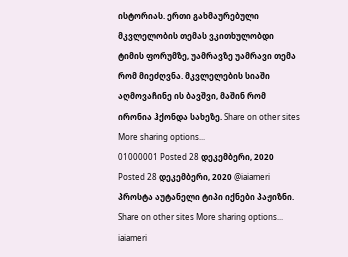ისტორიას. ერთი გახმაურებული მკვლელობის თემას ვკითხულობდი ტიმის ფორუმზე, უამრავზე უამრავი თემა რომ მიეძღვნა. მკვლელების სიაში აღმოვაჩინე ის ბავშვი, მაშინ რომ ირონია ჰქონდა სახეზე. Share on other sites More sharing options...
01000001 Posted 28 დეკემბერი, 2020 Posted 28 დეკემბერი, 2020 @iaiameri პროსტა აუტანელი ტიპი იქნები პაჟიზნი. Share on other sites More sharing options...
iaiameri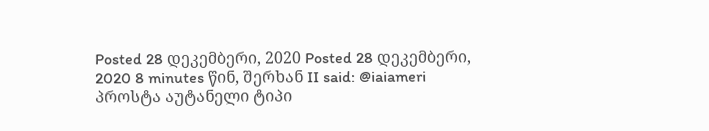Posted 28 დეკემბერი, 2020 Posted 28 დეკემბერი, 2020 8 minutes წინ, შერხან II said: @iaiameri პროსტა აუტანელი ტიპი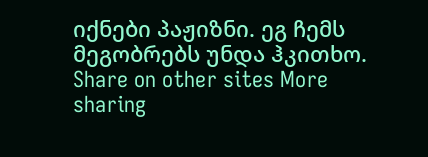იქნები პაჟიზნი. ეგ ჩემს მეგობრებს უნდა ჰკითხო. Share on other sites More sharing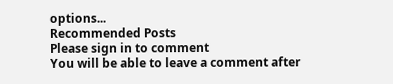options...
Recommended Posts
Please sign in to comment
You will be able to leave a comment after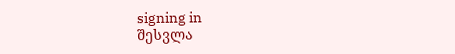signing in
შესვლა